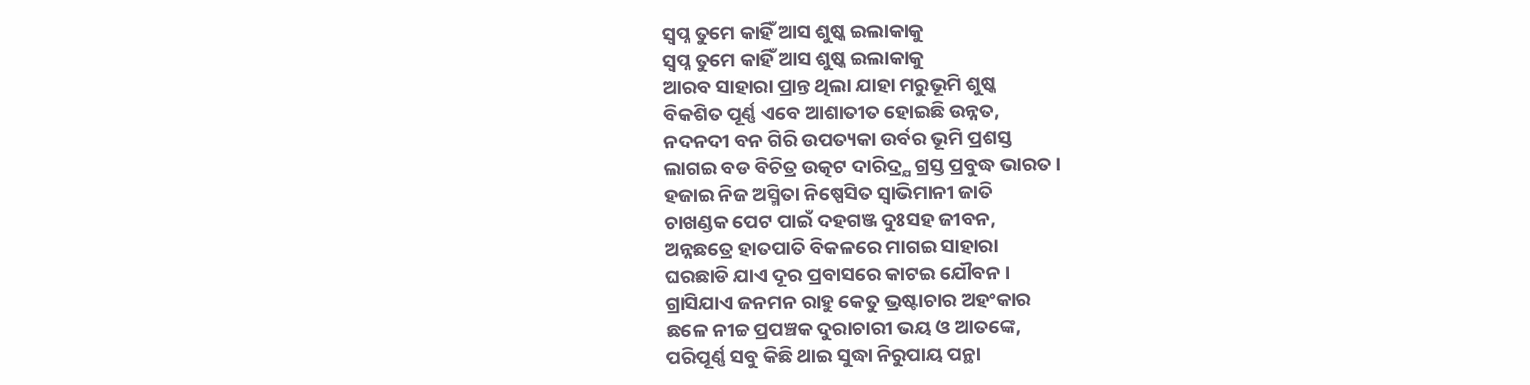ସ୍ବପ୍ନ ତୁମେ କାହିଁ ଆସ ଶୁଷ୍କ ଇଲାକାକୁ
ସ୍ବପ୍ନ ତୁମେ କାହିଁ ଆସ ଶୁଷ୍କ ଇଲାକାକୁ
ଆରବ ସାହାରା ପ୍ରାନ୍ତ ଥିଲା ଯାହା ମରୁଭୂମି ଶୁଷ୍କ
ବିକଶିତ ପୂର୍ଣ୍ଣ ଏବେ ଆଶାତୀତ ହୋଇଛି ଉନ୍ନତ,
ନଦନଦୀ ବନ ଗିରି ଉପତ୍ୟକା ଉର୍ବର ଭୂମି ପ୍ରଶସ୍ତ
ଲାଗଇ ବଡ ବିଚିତ୍ର ଉତ୍କଟ ଦାରିଦ୍ର୍ଯ ଗ୍ରସ୍ତ ପ୍ରବୁଦ୍ଧ ଭାରତ ।
ହଜାଇ ନିଜ ଅସ୍ମିତା ନିଷ୍ପେସିତ ସ୍ବାଭିମାନୀ ଜାତି
ଚାଖଣ୍ଡକ ପେଟ ପାଇଁ ଦହଗଞ୍ଜ ଦୁଃସହ ଜୀବନ,
ଅନ୍ନଛତ୍ରେ ହାତପାତି ବିକଳରେ ମାଗଇ ସାହାରା
ଘରଛାଡି ଯାଏ ଦୂର ପ୍ରବାସରେ କାଟଇ ଯୌବନ ।
ଗ୍ରାସିଯାଏ ଜନମନ ରାହୁ କେତୁ ଭ୍ରଷ୍ଟାଚାର ଅହଂକାର
ଛଳେ ନୀଚ୍ଚ ପ୍ରପଞ୍ଚକ ଦୁରାଚାରୀ ଭୟ ଓ ଆତଙ୍କେ,
ପରିପୂର୍ଣ୍ଣ ସବୁ କିଛି ଥାଇ ସୁଦ୍ଧା ନିରୁପାୟ ପନ୍ଥା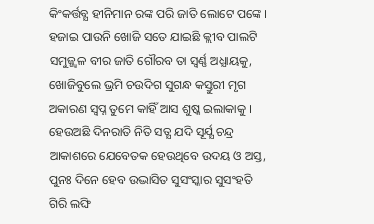କିଂକର୍ତ୍ତବ୍ଯ ହୀନିମାନ ରଙ୍କ ପରି ଜାତି ଲୋଟେ ପଙ୍କେ ।
ହଜାଇ ପାଉନି ଖୋଜି ସତେ ଯାଇଛି କ୍ଲୀବ ପାଲଟି
ସମୁଜ୍ଜ୍ୱଳ ବୀର ଜାତି ଗୌରବ ତା ସ୍ବର୍ଣ୍ଣ ଅଧ୍ଯାୟକୁ,
ଖୋଜିବୁଲେ ଭ୍ରମି ଚଉଦିଗ ସୁଗନ୍ଧ କସ୍ତୁରୀ ମୃଗ
ଅକାରଣ ସ୍ବପ୍ନ ତୁମେ କାହିଁ ଆସ ଶୁଷ୍କ ଇଲାକାକୁ ।
ହେଉଅଛି ଦିନରାତି ନିତି ସତ୍ଯ ଯଦି ସୂର୍ଯ୍ଯ ଚନ୍ଦ୍ର
ଆକାଶରେ ଯେବେତକ ହେଉଥିବେ ଉଦୟ ଓ ଅସ୍ତ,
ପୁନଃ ଦିନେ ହେବ ଉଦ୍ଭାସିତ ସୁସଂସ୍କାର ସୁସଂହତି
ଗିରି ଲଙ୍ଘି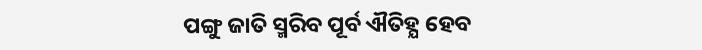ପଙ୍ଗୁ ଜାତି ସ୍ମରିବ ପୂର୍ବ ଐତିହ୍ଯ ହେବ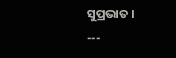ସୁପ୍ରଭାତ ।
---